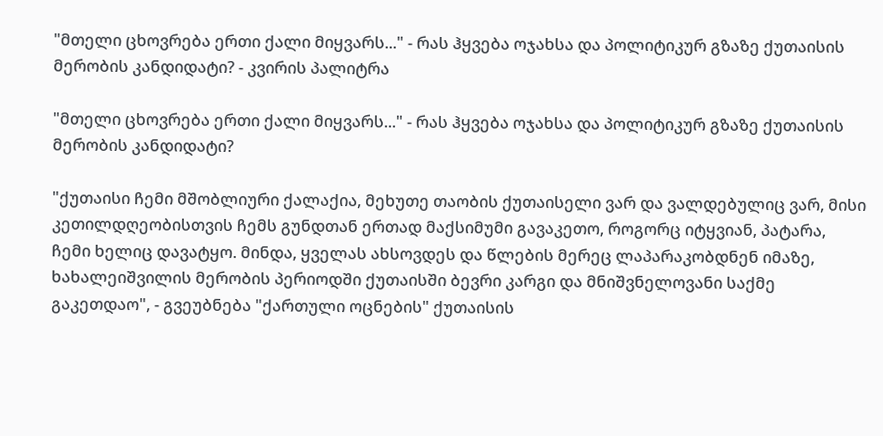"მთელი ცხოვრება ერთი ქალი მიყვარს..." - რას ჰყვება ოჯახსა და პოლიტიკურ გზაზე ქუთაისის მერობის კანდიდატი? - კვირის პალიტრა

"მთელი ცხოვრება ერთი ქალი მიყვარს..." - რას ჰყვება ოჯახსა და პოლიტიკურ გზაზე ქუთაისის მერობის კანდიდატი?

"ქუთაისი ჩემი მშობლიური ქალაქია, მეხუთე თაობის ქუთაისელი ვარ და ვალდებულიც ვარ, მისი კეთილდღეობისთვის ჩემს გუნდთან ერთად მაქსიმუმი გავაკეთო, როგორც იტყვიან, პატარა, ჩემი ხელიც დავატყო. მინდა, ყველას ახსოვდეს და წლების მერეც ლაპარაკობდნენ იმაზე, ხახალეიშვილის მერობის პერიოდში ქუთაისში ბევრი კარგი და მნიშვნელოვანი საქმე გაკეთდაო", - გვეუბნება "ქართული ოცნების" ქუთაისის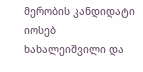მერობის კანდიდატი იოსებ ხახალეიშვილი და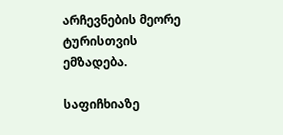არჩევნების მეორე ტურისთვის ემზადება.

საფიჩხიაზე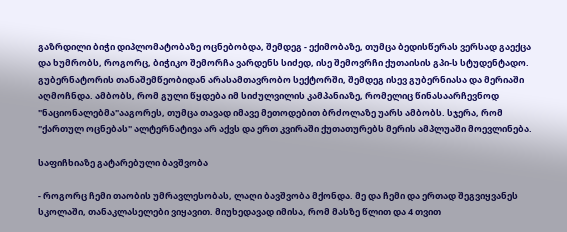გაზრდილი ბიჭი დიპლომატობაზე ოცნებობდა, შემდეგ - ექიმობაზე, თუმცა ბედისწერას ვერსად გაექცა და ხუმრობს, როგორც, ბიჭიკო შემორჩა ვარდენს სიძედ, ისე შემოვრჩი ქუთაისის გპი-ს სტუდენტადო. გუბერნატორის თანაშემწეობიდან არასამთავრობო სექტორში, შემდეგ ისევ გუბერნიასა და მერიაში აღმოჩნდა. ამბობს, რომ გული წყდება იმ სიძულვილის კამპანიაზე, რომელიც წინასაარჩევნოდ "ნაციონალებმა"ააგორეს, თუმცა თავად იმავე მეთოდებით ბრძოლაზე უარს ამბობს. სჯერა, რომ "ქართულ ოცნებას" ალტერნატივა არ აქვს და ერთ კვირაში ქუთათურებს მერის ამპლუაში მოევლინება.

საფიჩხიაზე გატარებული ბავშვობა

- როგორც ჩემი თაობის უმრავლესობას, ლაღი ბავშვობა მქონდა. მე და ჩემი და ერთად შეგვიყვანეს სკოლაში, თანაკლასელები ვიყავით. მიუხედავად იმისა, რომ მასზე წლით და 4 თვით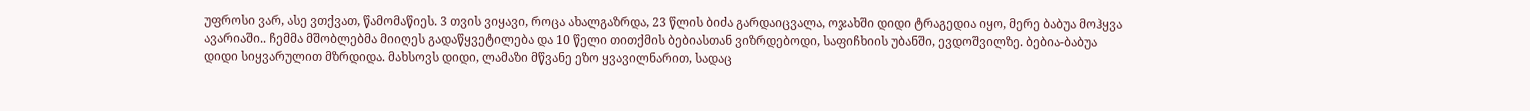უფროსი ვარ, ასე ვთქვათ, წამომაწიეს. 3 თვის ვიყავი, როცა ახალგაზრდა, 23 წლის ბიძა გარდაიცვალა, ოჯახში დიდი ტრაგედია იყო, მერე ბაბუა მოჰყვა ავარიაში.. ჩემმა მშობლებმა მიიღეს გადაწყვეტილება და 10 წელი თითქმის ბებიასთან ვიზრდებოდი, საფიჩხიის უბანში, ევდოშვილზე. ბებია-ბაბუა დიდი სიყვარულით მზრდიდა. მახსოვს დიდი, ლამაზი მწვანე ეზო ყვავილნარით, სადაც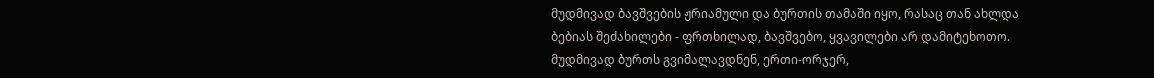მუდმივად ბავშვების ჟრიამული და ბურთის თამაში იყო, რასაც თან ახლდა ბებიას შეძახილები - ფრთხილად, ბავშვებო, ყვავილები არ დამიტეხოთო. მუდმივად ბურთს გვიმალავდნენ, ერთი-ორჯერ,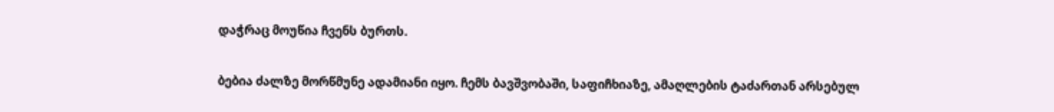დაჭრაც მოუწია ჩვენს ბურთს.

ბებია ძალზე მორწმუნე ადამიანი იყო. ჩემს ბავშვობაში, საფიჩხიაზე, ამაღლების ტაძართან არსებულ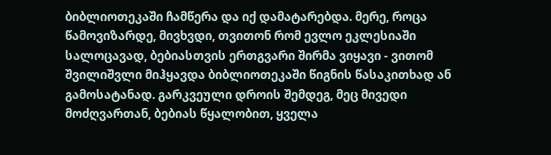ბიბლიოთეკაში ჩამწერა და იქ დამატარებდა. მერე, როცა წამოვიზარდე, მივხვდი, თვითონ რომ ევლო ეკლესიაში სალოცავად, ბებიასთვის ერთგვარი შირმა ვიყავი - ვითომ შვილიშვლი მიჰყავდა ბიბლიოთეკაში წიგნის წასაკითხად ან გამოსატანად. გარკვეული დროის შემდეგ, მეც მივედი მოძღვართან, ბებიას წყალობით, ყველა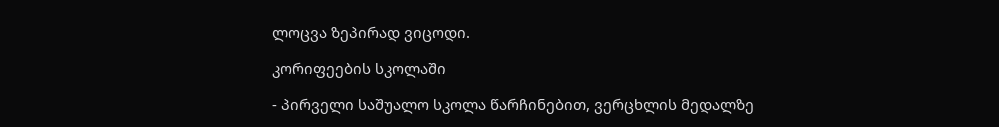ლოცვა ზეპირად ვიცოდი.

კორიფეების სკოლაში

- პირველი საშუალო სკოლა წარჩინებით, ვერცხლის მედალზე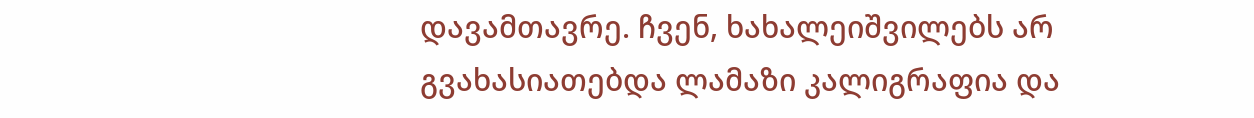დავამთავრე. ჩვენ, ხახალეიშვილებს არ გვახასიათებდა ლამაზი კალიგრაფია და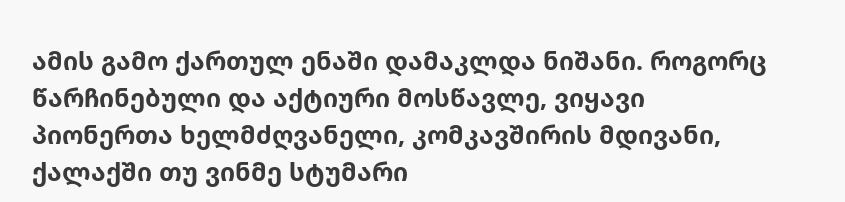ამის გამო ქართულ ენაში დამაკლდა ნიშანი. როგორც წარჩინებული და აქტიური მოსწავლე, ვიყავი პიონერთა ხელმძღვანელი, კომკავშირის მდივანი, ქალაქში თუ ვინმე სტუმარი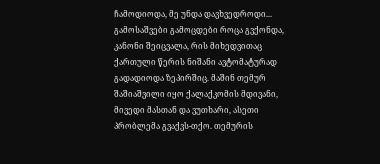ჩამოდიოდა, მე უნდა დავხვედროდი... გამოსაშვები გამოცდები როცა გვქონდა, კანონი შეიცვალა, რის მიხედვითაც ქართული წერის ნიშანი ავტომატურად გადადიოდა ზეპირშიც. მაშინ თემურ შაშიაშვილი იყო ქალაქკომის მდივანი, მივედი მასთან და ვუთხარი, ასეთი პრობლემა გვაქვს-თქო. თემურის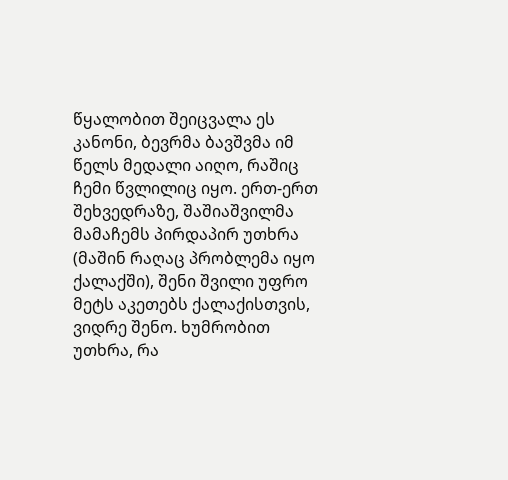წყალობით შეიცვალა ეს კანონი, ბევრმა ბავშვმა იმ წელს მედალი აიღო, რაშიც ჩემი წვლილიც იყო. ერთ-ერთ შეხვედრაზე, შაშიაშვილმა მამაჩემს პირდაპირ უთხრა (მაშინ რაღაც პრობლემა იყო ქალაქში), შენი შვილი უფრო მეტს აკეთებს ქალაქისთვის, ვიდრე შენო. ხუმრობით უთხრა, რა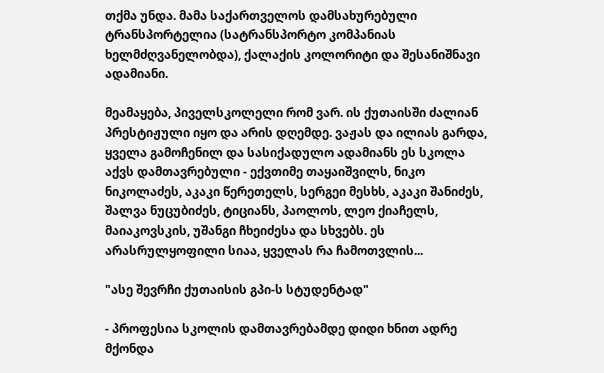თქმა უნდა. მამა საქართველოს დამსახურებული ტრანსპორტელია (სატრანსპორტო კომპანიას ხელმძღვანელობდა), ქალაქის კოლორიტი და შესანიშნავი ადამიანი.

მეამაყება, პიველსკოლელი რომ ვარ. ის ქუთაისში ძალიან პრესტიჟული იყო და არის დღემდე. ვაჟას და ილიას გარდა, ყველა გამოჩენილ და სასიქადულო ადამიანს ეს სკოლა აქვს დამთავრებული - ექვთიმე თაყაიშვილს, ნიკო ნიკოლაძეს, აკაკი წერეთელს, სერგეი მესხს, აკაკი შანიძეს, შალვა ნუცუბიძეს, ტიციანს, პაოლოს, ლეო ქიაჩელს, მაიაკოვსკის, უშანგი ჩხეიძესა და სხვებს. ეს არასრულყოფილი სიაა, ყველას რა ჩამოთვლის...

"ასე შევრჩი ქუთაისის გპი-ს სტუდენტად"

- პროფესია სკოლის დამთავრებამდე დიდი ხნით ადრე მქონდა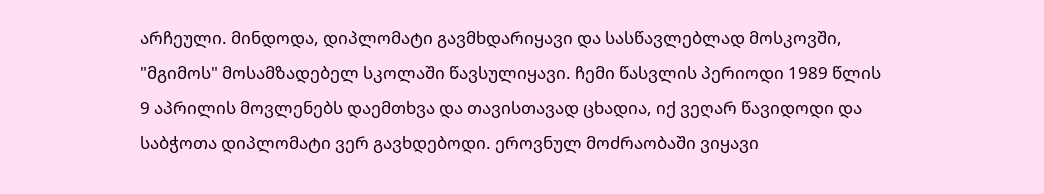არჩეული. მინდოდა, დიპლომატი გავმხდარიყავი და სასწავლებლად მოსკოვში, "მგიმოს" მოსამზადებელ სკოლაში წავსულიყავი. ჩემი წასვლის პერიოდი 1989 წლის 9 აპრილის მოვლენებს დაემთხვა და თავისთავად ცხადია, იქ ვეღარ წავიდოდი და საბჭოთა დიპლომატი ვერ გავხდებოდი. ეროვნულ მოძრაობაში ვიყავი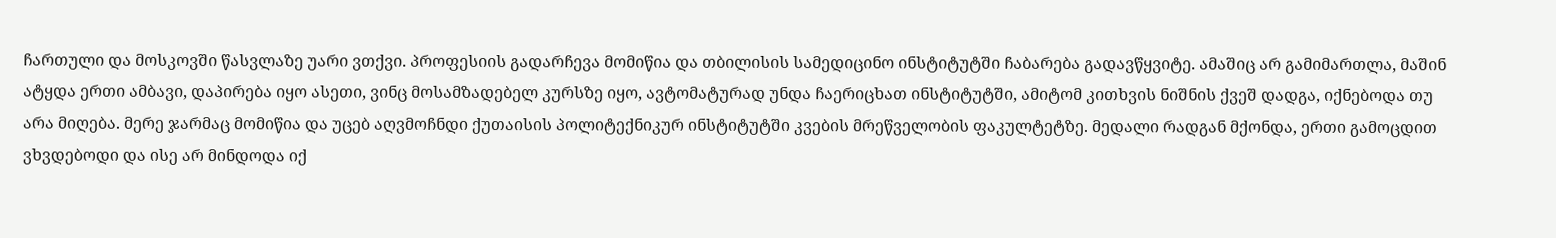ჩართული და მოსკოვში წასვლაზე უარი ვთქვი. პროფესიის გადარჩევა მომიწია და თბილისის სამედიცინო ინსტიტუტში ჩაბარება გადავწყვიტე. ამაშიც არ გამიმართლა, მაშინ ატყდა ერთი ამბავი, დაპირება იყო ასეთი, ვინც მოსამზადებელ კურსზე იყო, ავტომატურად უნდა ჩაერიცხათ ინსტიტუტში, ამიტომ კითხვის ნიშნის ქვეშ დადგა, იქნებოდა თუ არა მიღება. მერე ჯარმაც მომიწია და უცებ აღვმოჩნდი ქუთაისის პოლიტექნიკურ ინსტიტუტში კვების მრეწველობის ფაკულტეტზე. მედალი რადგან მქონდა, ერთი გამოცდით ვხვდებოდი და ისე არ მინდოდა იქ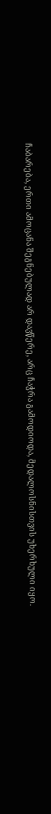ჩაბარება, ერთი ამოცანა შეგნებულად არ დავწერე, არც ჩაჭრა გამოდიოდა, მედალოსნისთვის უხერხული იყო.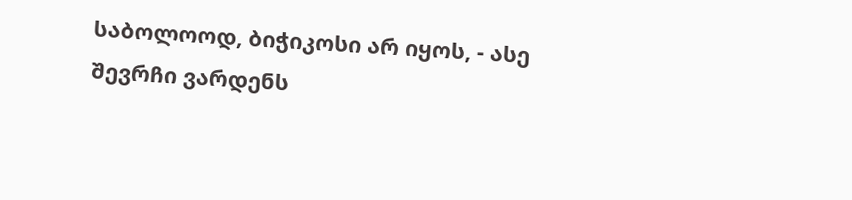საბოლოოდ, ბიჭიკოსი არ იყოს, - ასე შევრჩი ვარდენს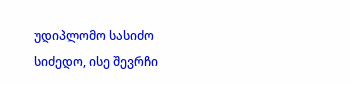უდიპლომო სასიძო სიძედო, ისე შევრჩი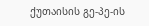ქუთაისის გე-პე-ის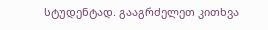სტუდენტად. გააგრძელეთ კითხვა